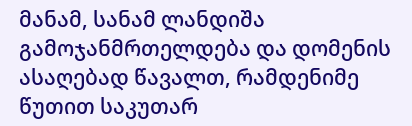მანამ, სანამ ლანდიშა გამოჯანმრთელდება და დომენის ასაღებად წავალთ, რამდენიმე წუთით საკუთარ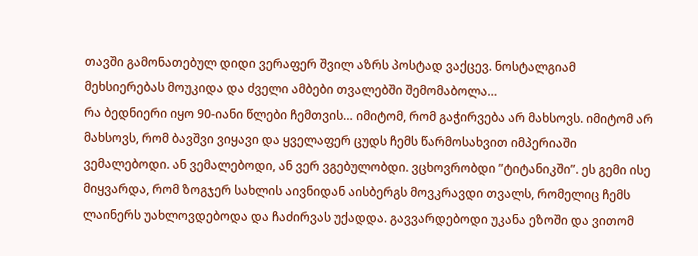თავში გამონათებულ დიდი ვერაფერ შვილ აზრს პოსტად ვაქცევ. ნოსტალგიამ მეხსიერებას მოუკიდა და ძველი ამბები თვალებში შემომაბოლა…
რა ბედნიერი იყო 90-იანი წლები ჩემთვის… იმიტომ, რომ გაჭირვება არ მახსოვს. იმიტომ არ მახსოვს, რომ ბავშვი ვიყავი და ყველაფერ ცუდს ჩემს წარმოსახვით იმპერიაში ვემალებოდი. ან ვემალებოდი, ან ვერ ვგებულობდი. ვცხოვრობდი ”ტიტანიკში”. ეს გემი ისე მიყვარდა, რომ ზოგჯერ სახლის აივნიდან აისბერგს მოვკრავდი თვალს, რომელიც ჩემს ლაინერს უახლოვდებოდა და ჩაძირვას უქადდა. გავვარდებოდი უკანა ეზოში და ვითომ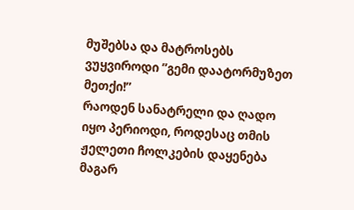მუშებსა და მატროსებს ვუყვიროდი ”გემი დაატორმუზეთ მეთქი!”
რაოდენ სანატრელი და ღადო იყო პერიოდი, როდესაც თმის ჟელეთი ჩოლკების დაყენება მაგარ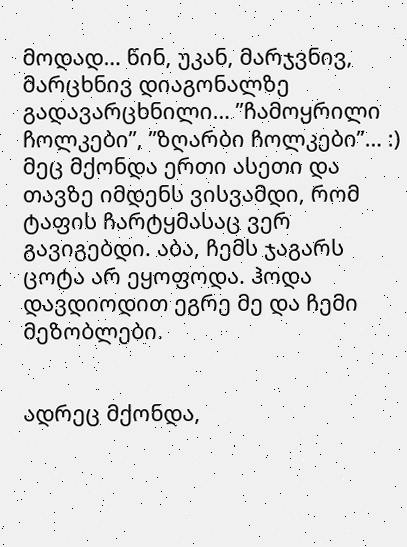მოდად… წინ, უკან, მარჯვნივ, მარცხნივ დიაგონალზე გადავარცხნილი… ”ჩამოყრილი ჩოლკები”, ”ზღარბი ჩოლკები”… :) მეც მქონდა ერთი ასეთი და თავზე იმდენს ვისვამდი, რომ ტაფის ჩარტყმასაც ვერ გავიგებდი. აბა, ჩემს ჯაგარს ცოტა არ ეყოფოდა. ჰოდა დავდიოდით ეგრე მე და ჩემი მეზობლები.


ადრეც მქონდა,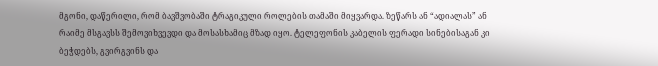მგონი, დაწერილი, რომ ბავშვობაში ტრაგიკული როლების თამაში მიყვარდა. ზეწარს ან “ადიალას” ან რაიმე მსგავსს შემოვიხვევდი და მოსასხამიც მზად იყო. ტელეფონის კაბელის ფერადი სინებისაგან კი ბეჭდებს, გვირგვინს და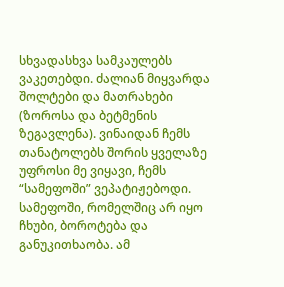სხვადასხვა სამკაულებს ვაკეთებდი. ძალიან მიყვარდა შოლტები და მათრახები (ზოროსა და ბეტმენის ზეგავლენა). ვინაიდან ჩემს თანატოლებს შორის ყველაზე უფროსი მე ვიყავი, ჩემს “სამეფოში” ვეპატიჟებოდი. სამეფოში, რომელშიც არ იყო ჩხუბი, ბოროტება და განუკითხაობა. ამ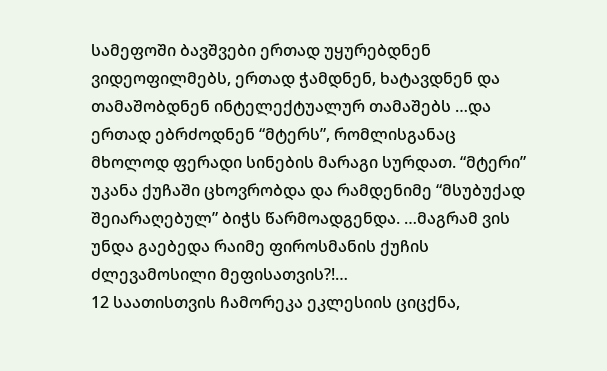სამეფოში ბავშვები ერთად უყურებდნენ ვიდეოფილმებს, ერთად ჭამდნენ, ხატავდნენ და თამაშობდნენ ინტელექტუალურ თამაშებს …და ერთად ებრძოდნენ “მტერს”, რომლისგანაც მხოლოდ ფერადი სინების მარაგი სურდათ. “მტერი” უკანა ქუჩაში ცხოვრობდა და რამდენიმე “მსუბუქად შეიარაღებულ” ბიჭს წარმოადგენდა. …მაგრამ ვის უნდა გაებედა რაიმე ფიროსმანის ქუჩის ძლევამოსილი მეფისათვის?!…
12 საათისთვის ჩამორეკა ეკლესიის ციცქნა,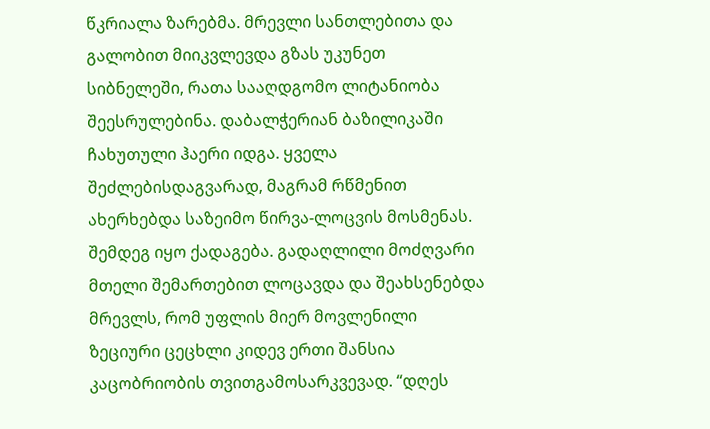წკრიალა ზარებმა. მრევლი სანთლებითა და გალობით მიიკვლევდა გზას უკუნეთ სიბნელეში, რათა სააღდგომო ლიტანიობა შეესრულებინა. დაბალჭერიან ბაზილიკაში ჩახუთული ჰაერი იდგა. ყველა შეძლებისდაგვარად, მაგრამ რწმენით ახერხებდა საზეიმო წირვა-ლოცვის მოსმენას. შემდეგ იყო ქადაგება. გადაღლილი მოძღვარი მთელი შემართებით ლოცავდა და შეახსენებდა მრევლს, რომ უფლის მიერ მოვლენილი ზეციური ცეცხლი კიდევ ერთი შანსია კაცობრიობის თვითგამოსარკვევად. “დღეს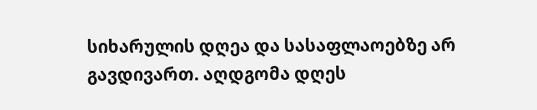სიხარულის დღეა და სასაფლაოებზე არ გავდივართ. აღდგომა დღეს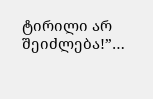ტირილი არ შეიძლება!”…